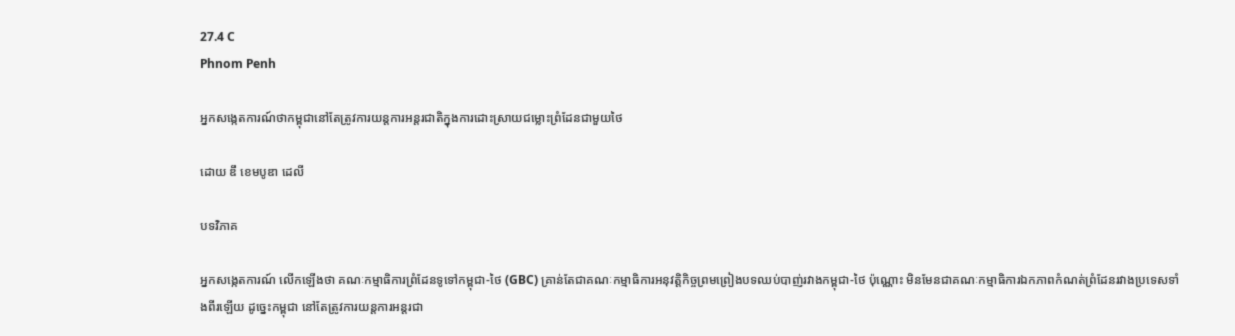27.4 C
Phnom Penh

អ្នកសង្កេតការណ៍ថាកម្ពុជានៅតែត្រូវការយន្តការអន្តរជាតិក្នុងការដោះស្រាយជម្លោះព្រំដែនជាមួយថៃ

ដោយ ឌឹ ខេមបូឌា ដេលី

បទវិភាគ

អ្នកសង្កេតការណ៍ លើកឡើងថា គណៈកម្មាធិការព្រំដែនទូទៅកម្ពុជា-ថៃ (GBC) គ្រាន់តែជាគណៈកម្មាធិការអនុវត្តិកិច្ចព្រមព្រៀងបទឈប់បាញ់រវាងកម្ពុជា-ថៃ ប៉ុណ្ណោះ មិនមែនជាគណៈកម្មាធិការឯកភាពកំណត់ព្រំដែនរវាងប្រទេសទាំងពីរឡើយ ដូច្នេះកម្ពុជា នៅតែត្រូវការយន្តការអន្តរជា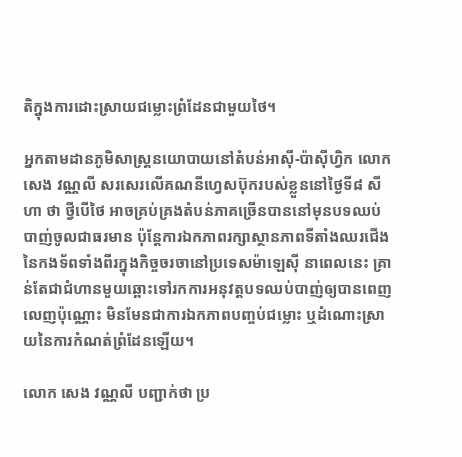តិក្នុងការដោះស្រាយជម្លោះព្រំដែនជាមួយថៃ។

អ្នកតាមដានភូមិសាស្ត្រនយោបាយនៅតំបន់អាស៊ី-ប៉ាស៊ីហ្វិក លោក សេង វណ្ណលី សរសេរលើគណនីហ្វេសប៊ុករបស់ខ្លួននៅថ្ងៃទី៨ សីហា ថា ថ្វីបើថៃ អាចគ្រប់គ្រងតំបន់ភាគច្រើនបាននៅមុនបទឈប់បាញ់ចូលជាធរមាន ប៉ុន្តែការឯកភាពរក្សាស្ថានភាពទីតាំងឈរជើងនៃកងទ័ពទាំងពីរក្នុងកិច្ចចរចានៅប្រទេសម៉ាឡេស៊ី នាពេលនេះ គ្រាន់តែជាជំហានមួយឆ្ពោះទៅរកការអនុវត្តបទឈប់បាញ់ឲ្យបានពេញលេញប៉ុណ្ណោះ មិនមែនជាការឯកភាពបញ្ចប់ជម្លោះ ឬដំណោះស្រាយនៃការកំណត់ព្រំដែនឡើយ។

លោក សេង វណ្ណលី បញ្ជាក់ថា ប្រ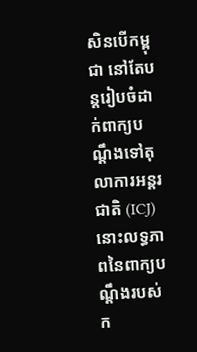សិនបើកម្ពុជា នៅតែបន្តរៀបចំដាក់ពាក្យបណ្តឹងទៅតុលាការអន្តរជាតិ (ICJ) នោះលទ្ធភាពនៃពាក្យបណ្ដឹងរបស់ក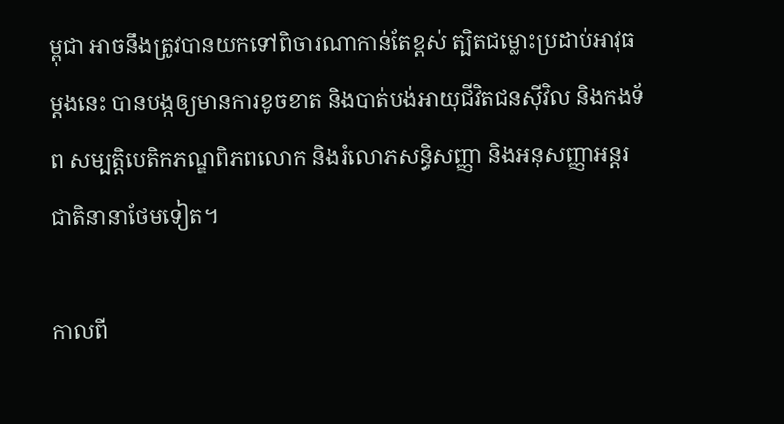ម្ពុជា អាចនឹងត្រូវបានយកទៅពិចារណាកាន់តែខ្ពស់ ត្បិតជម្លោះប្រដាប់អាវុធម្តងនេះ បានបង្កឲ្យមានការខូចខាត និងបាត់បង់អាយុជីវិតជនស៊ីវិល និងកងទ័ព សម្បត្តិបេតិកភណ្ឌពិភពលោក និងរំលោភសន្ធិសញ្ញា និងអនុសញ្ញាអន្តរជាតិនានាថែមទៀត។

កាលពី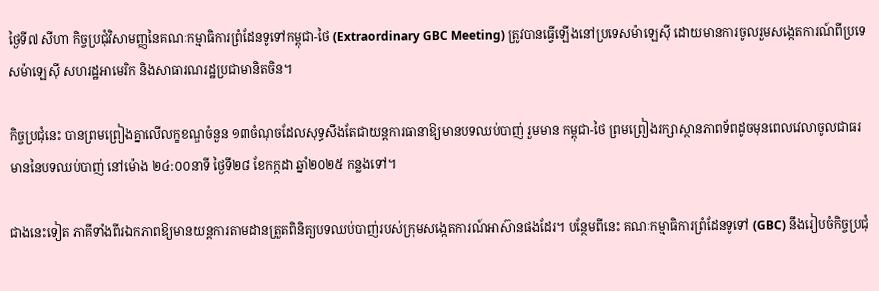ថ្ងៃទី៧ សីហា កិច្ចប្រជុំវិសាមញ្ញនៃគណៈកម្មាធិការព្រំដែនទូទៅកម្ពុជា-ថៃ (Extraordinary GBC Meeting) ត្រូវបានធ្វើឡើងនៅប្រទេសម៉ាឡេស៊ី ដោយមានការចូលរួមសង្កេតការណ៍ពីប្រទេសម៉ាឡេស៊ី សហរដ្ឋអាមេរិក និងសាធារណរដ្ឋប្រជាមានិតចិន។

កិច្ចប្រជុំនេះ បានព្រមព្រៀងគ្នាលើលក្ខខណ្ឌចំនួន ១៣ចំណុចដែលសុទ្ធសឹងតែជាយន្តការធានាឱ្យមានបទឈប់បាញ់ រួមមាន កម្ពុជា-ថៃ ព្រមព្រៀងរក្សាស្ថានភាពទ័ពដូចមុនពេលវេលាចូលជាធរមាននៃបទឈប់បាញ់ នៅម៉ោង ២៤:០០នាទី ថ្ងៃទី២៨ ខែកក្កដា ឆ្នាំ២០២៥ កន្លងទៅ។

ជាងនេះទៀត ភាគីទាំងពីរឯកភាពឱ្យមានយន្តការតាមដានត្រួតពិនិត្យបទឈប់បាញ់របស់ក្រុមសង្កេតការណ៍អាស៊ានផងដែរ។ បន្ថែមពីនេះ គណៈកម្មាធិការព្រំដែនទូទៅ (GBC) នឹងរៀបចំកិច្ចប្រជុំ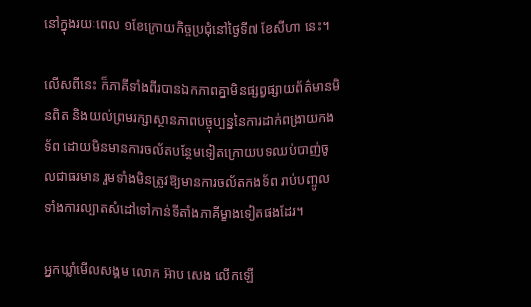នៅក្នុងរយៈពេល ១ខែក្រោយកិច្ចប្រជុំនៅថ្ងៃទី៧ ខែសីហា នេះ។

លើសពីនេះ ក៏ភាគីទាំងពីរបានឯកភាពគ្នាមិនផ្សព្វផ្សាយព័ត៌មានមិនពិត និងយល់ព្រមរក្សាស្ថានភាពបច្ចុប្បន្ននៃការដាក់ពង្រាយកងទ័ព ដោយមិនមានការចល័តបន្ថែមទៀតក្រោយបទឈប់បាញ់ចូលជាធរមាន រួមទាំងមិនត្រូវឱ្យមានការចល័តកងទ័ព រាប់បញ្ចូលទាំងការល្បាតសំដៅទៅកាន់ទីតាំងភាគីម្ខាងទៀតផងដែរ។

អ្នកឃ្លាំមើលសង្គម លោក អ៊ាប សេង លើកឡើ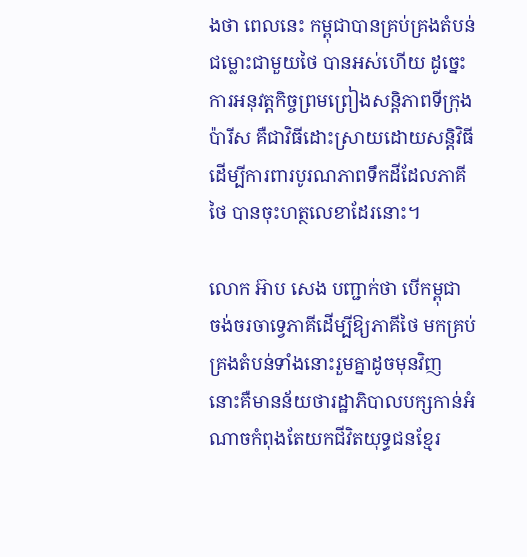ងថា ពេលនេះ កម្ពុជាបានគ្រប់គ្រងតំបន់ជម្លោះជាមួយថៃ បានអស់ហើយ ដូច្នេះការអនុវត្តកិច្ចព្រមព្រៀងសន្តិភាពទីក្រុងប៉ារីស គឺជាវិធីដោះស្រាយដោយសន្តិវិធី ដើម្បីការពារបូរណភាពទឹកដីដែលភាគីថៃ បានចុះហត្ថលេខាដែរនោះ។

លោក អ៊ាប សេង បញ្ជាក់ថា បើកម្ពុជា ចង់ចរចាទ្វេភាគីដើម្បីឱ្យភាគីថៃ មកគ្រប់គ្រងតំបន់ទាំងនោះរួមគ្នាដូចមុនវិញ នោះគឺមានន័យថារដ្ឋាភិបាលបក្សកាន់អំណាចកំពុងតែយកជីវិតយុទ្ធជនខ្មែរ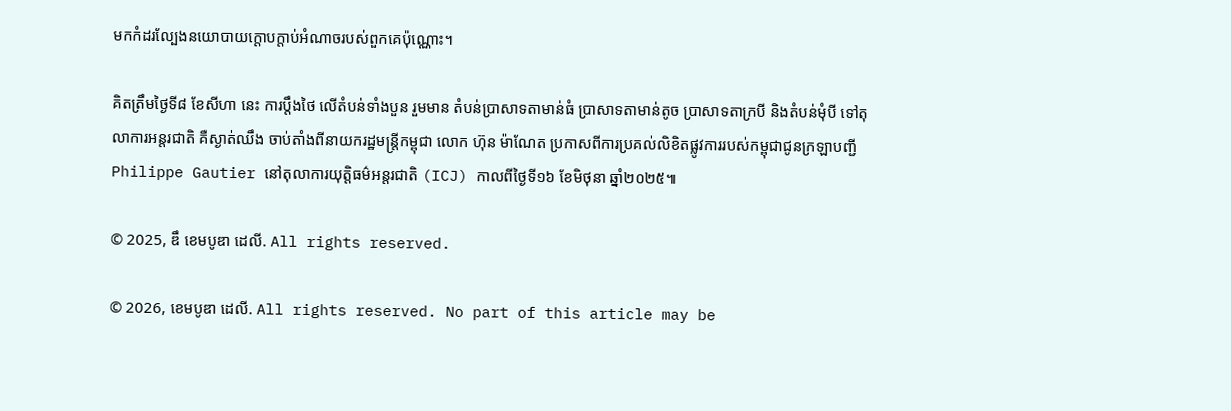មកកំដរល្បែងនយោបាយក្តោបក្តាប់អំណាចរបស់ពួកគេប៉ុណ្ណោះ។

គិតត្រឹមថ្ងៃទី៨ ខែសីហា នេះ ការប្តឹងថៃ លើតំបន់ទាំងបួន រួមមាន តំបន់ប្រាសាទតាមាន់ធំ ប្រាសាទតាមាន់តូច ប្រាសាទតាក្របី និងតំបន់មុំបី ទៅតុលាការអន្តរជាតិ គឺស្ងាត់ឈឹង ចាប់តាំងពីនាយករដ្ឋមន្ត្រីកម្ពុជា លោក ហ៊ុន ម៉ាណែត ប្រកាសពីការប្រគល់លិខិតផ្លូវការរបស់កម្ពុជាជូនក្រឡាបញ្ជី Philippe Gautier នៅតុលាការយុត្តិធម៌អន្តរជាតិ (ICJ) កាលពីថ្ងៃទី១៦ ខែមិថុនា ឆ្នាំ២០២៥៕

© 2025, ឌឹ ខេមបូឌា ដេលី. All rights reserved.

© 2026, ខេមបូឌា ដេលី. All rights reserved. No part of this article may be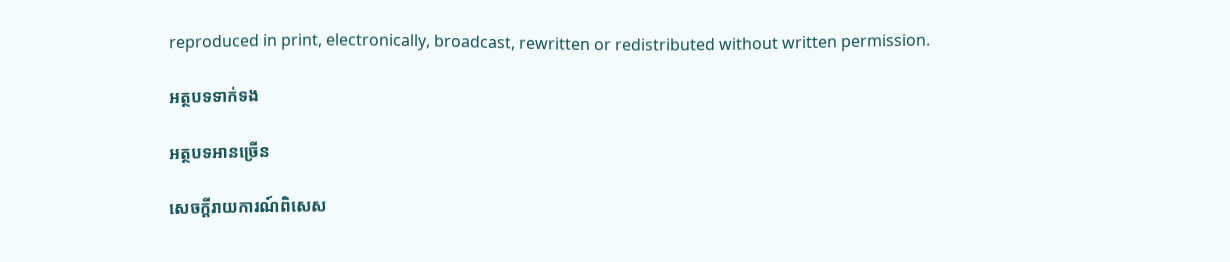reproduced in print, electronically, broadcast, rewritten or redistributed without written permission.

អត្ថបទទាក់ទង

អត្ថបទអានច្រើន

សេចក្ដីរាយការណ៍ពិសេស